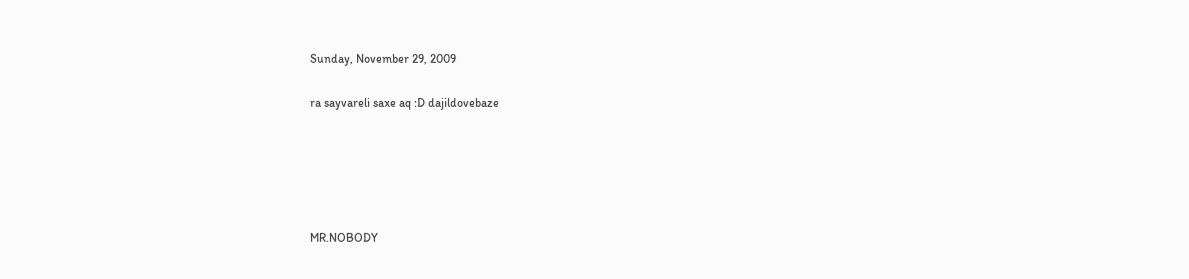Sunday, November 29, 2009

ra sayvareli saxe aq :D dajildovebaze





MR.NOBODY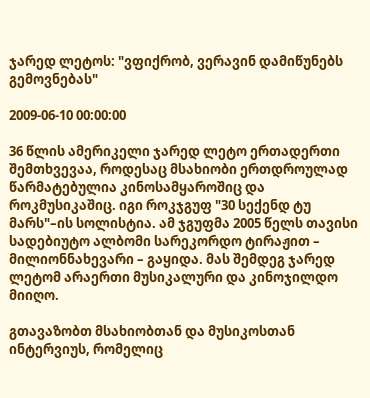ჯარედ ლეტოს: "ვფიქრობ, ვერავინ დამიწუნებს გემოვნებას"

2009-06-10 00:00:00

36 წლის ამერიკელი ჯარედ ლეტო ერთადერთი შემთხვევაა, როდესაც მსახიობი ერთდროულად წარმატებულია კინოსამყაროშიც და როკმუსიკაშიც. იგი როკჯგუფ "30 სექენდ ტუ მარს"–ის სოლისტია. ამ ჯგუფმა 2005 წელს თავისი სადებიუტო ალბომი სარეკორდო ტირაჟით – მილიონნახევარი – გაყიდა. მას შემდეგ ჯარედ ლეტომ არაერთი მუსიკალური და კინოჯილდო მიიღო.

გთავაზობთ მსახიობთან და მუსიკოსთან ინტერვიუს, რომელიც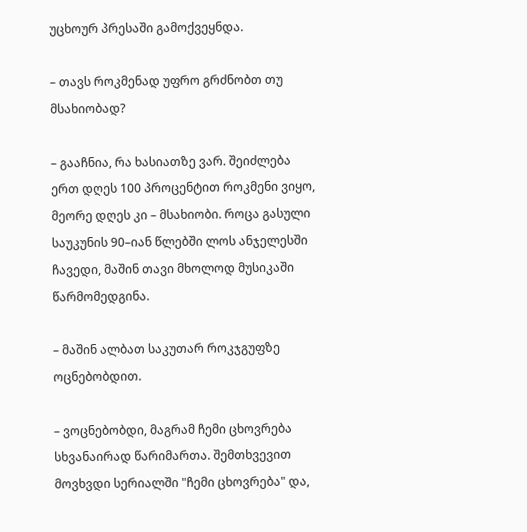უცხოურ პრესაში გამოქვეყნდა.

– თავს როკმენად უფრო გრძნობთ თუ მსახიობად?

– გააჩნია, რა ხასიათზე ვარ. შეიძლება ერთ დღეს 100 პროცენტით როკმენი ვიყო, მეორე დღეს კი – მსახიობი. როცა გასული საუკუნის 90–იან წლებში ლოს ანჯელესში ჩავედი, მაშინ თავი მხოლოდ მუსიკაში წარმომედგინა.

– მაშინ ალბათ საკუთარ როკჯგუფზე ოცნებობდით.

– ვოცნებობდი, მაგრამ ჩემი ცხოვრება სხვანაირად წარიმართა. შემთხვევით მოვხვდი სერიალში "ჩემი ცხოვრება" და,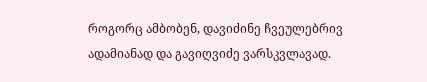როგორც ამბობენ, დავიძინე ჩვეულებრივ ადამიანად და გავიღვიძე ვარსკვლავად.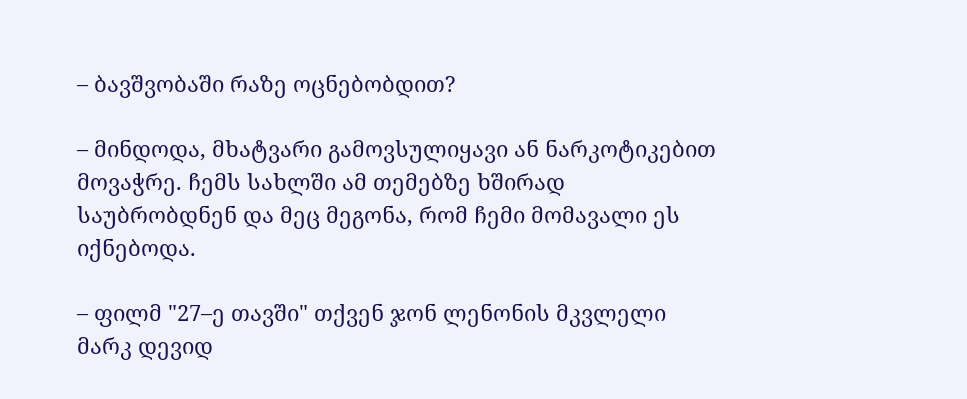– ბავშვობაში რაზე ოცნებობდით?

– მინდოდა, მხატვარი გამოვსულიყავი ან ნარკოტიკებით მოვაჭრე. ჩემს სახლში ამ თემებზე ხშირად საუბრობდნენ და მეც მეგონა, რომ ჩემი მომავალი ეს იქნებოდა.

– ფილმ "27–ე თავში" თქვენ ჯონ ლენონის მკვლელი მარკ დევიდ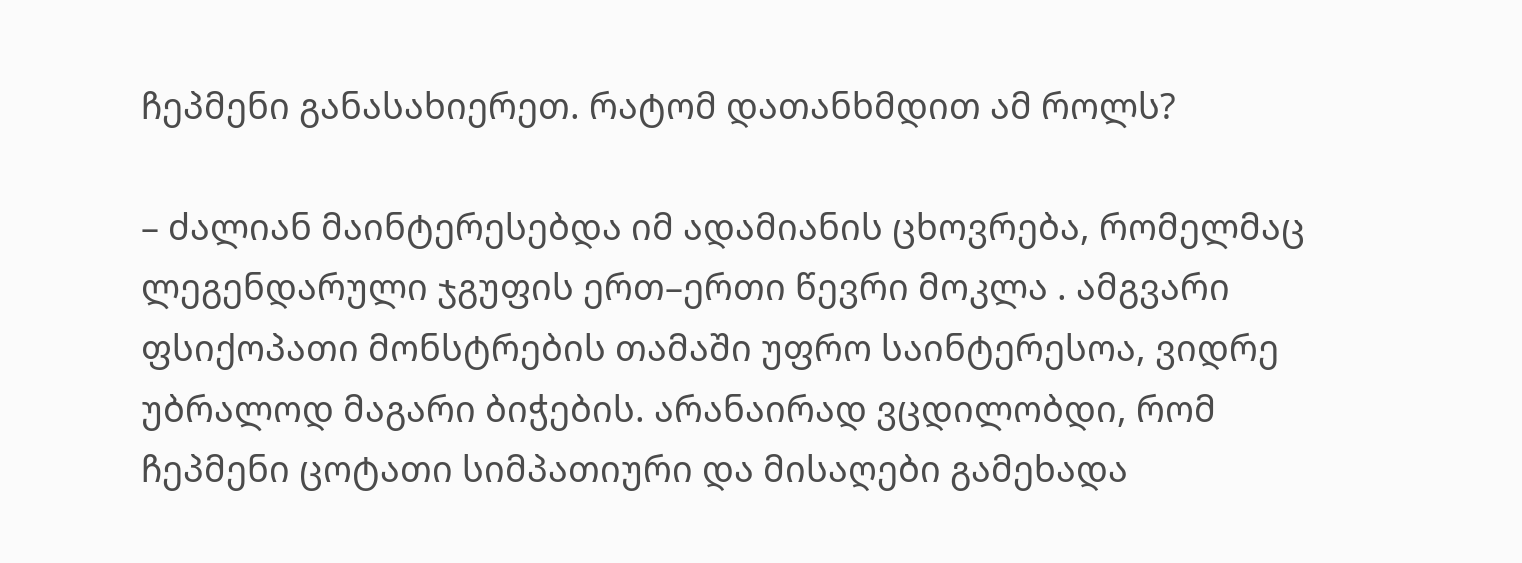ჩეპმენი განასახიერეთ. რატომ დათანხმდით ამ როლს?

– ძალიან მაინტერესებდა იმ ადამიანის ცხოვრება, რომელმაც ლეგენდარული ჯგუფის ერთ–ერთი წევრი მოკლა . ამგვარი ფსიქოპათი მონსტრების თამაში უფრო საინტერესოა, ვიდრე უბრალოდ მაგარი ბიჭების. არანაირად ვცდილობდი, რომ ჩეპმენი ცოტათი სიმპათიური და მისაღები გამეხადა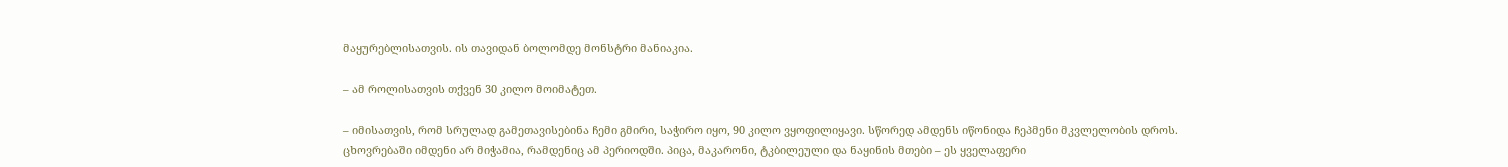მაყურებლისათვის. ის თავიდან ბოლომდე მონსტრი მანიაკია.

– ამ როლისათვის თქვენ 30 კილო მოიმატეთ.

– იმისათვის, რომ სრულად გამეთავისებინა ჩემი გმირი, საჭირო იყო, 90 კილო ვყოფილიყავი. სწორედ ამდენს იწონიდა ჩეპმენი მკვლელობის დროს. ცხოვრებაში იმდენი არ მიჭამია, რამდენიც ამ პერიოდში. პიცა, მაკარონი, ტკბილეული და ნაყინის მთები – ეს ყველაფერი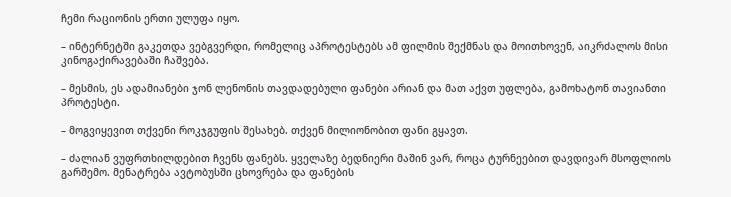ჩემი რაციონის ერთი ულუფა იყო.

– ინტერნეტში გაკეთდა ვებგვერდი, რომელიც აპროტესტებს ამ ფილმის შექმნას და მოითხოვენ, აიკრძალოს მისი კინოგაქირავებაში ჩაშვება.

– მესმის, ეს ადამიანები ჯონ ლენონის თავდადებული ფანები არიან და მათ აქვთ უფლება, გამოხატონ თავიანთი პროტესტი.

– მოგვიყევით თქვენი როკჯგუფის შესახებ. თქვენ მილიონობით ფანი გყავთ.

– ძალიან ვუფრთხილდებით ჩვენს ფანებს. ყველაზე ბედნიერი მაშინ ვარ, როცა ტურნეებით დავდივარ მსოფლიოს გარშემო. მენატრება ავტობუსში ცხოვრება და ფანების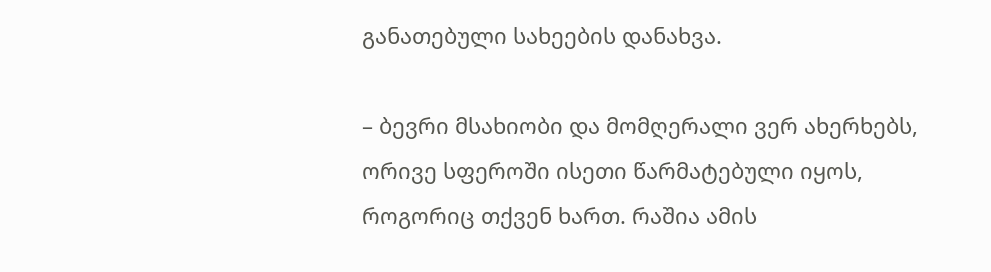განათებული სახეების დანახვა.

– ბევრი მსახიობი და მომღერალი ვერ ახერხებს, ორივე სფეროში ისეთი წარმატებული იყოს, როგორიც თქვენ ხართ. რაშია ამის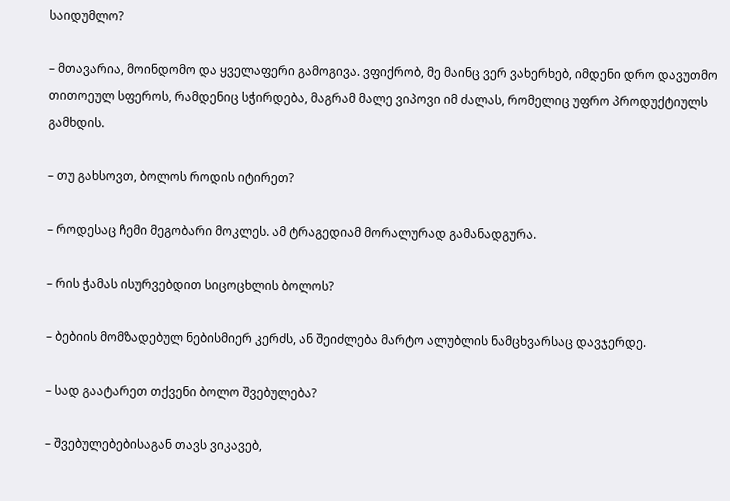საიდუმლო?

– მთავარია, მოინდომო და ყველაფერი გამოგივა. ვფიქრობ, მე მაინც ვერ ვახერხებ, იმდენი დრო დავუთმო თითოეულ სფეროს, რამდენიც სჭირდება, მაგრამ მალე ვიპოვი იმ ძალას, რომელიც უფრო პროდუქტიულს გამხდის.

– თუ გახსოვთ, ბოლოს როდის იტირეთ?

– როდესაც ჩემი მეგობარი მოკლეს. ამ ტრაგედიამ მორალურად გამანადგურა.

– რის ჭამას ისურვებდით სიცოცხლის ბოლოს?

– ბებიის მომზადებულ ნებისმიერ კერძს, ან შეიძლება მარტო ალუბლის ნამცხვარსაც დავჯერდე.

– სად გაატარეთ თქვენი ბოლო შვებულება?

– შვებულებებისაგან თავს ვიკავებ,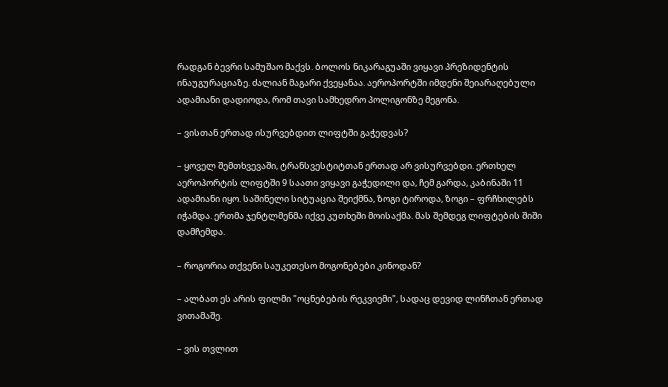რადგან ბევრი სამუშაო მაქვს. ბოლოს ნიკარაგუაში ვიყავი პრეზიდენტის ინაუგურაციაზე. ძალიან მაგარი ქვეყანაა. აეროპორტში იმდენი შეიარაღებული ადამიანი დადიოდა, რომ თავი სამხედრო პოლიგონზე მეგონა.

– ვისთან ერთად ისურვებდით ლიფტში გაჭედვას?

– ყოველ შემთხვევაში, ტრანსვესტიტთან ერთად არ ვისურვებდი. ერთხელ აეროპორტის ლიფტში 9 საათი ვიყავი გაჭედილი და, ჩემ გარდა, კაბინაში 11 ადამიანი იყო. საშინელი სიტუაცია შეიქმნა, ზოგი ტიროდა, ზოგი – ფრჩხილებს იჭამდა. ერთმა ჯენტლმენმა იქვე კუთხეში მოისაქმა. მას შემდეგ ლიფტების შიში დამჩემდა.

– როგორია თქვენი საუკეთესო მოგონებები კინოდან?

– ალბათ ეს არის ფილმი "ოცნებების რეკვიემი", სადაც დევიდ ლინჩთან ერთად ვითამაშე.

– ვის თვლით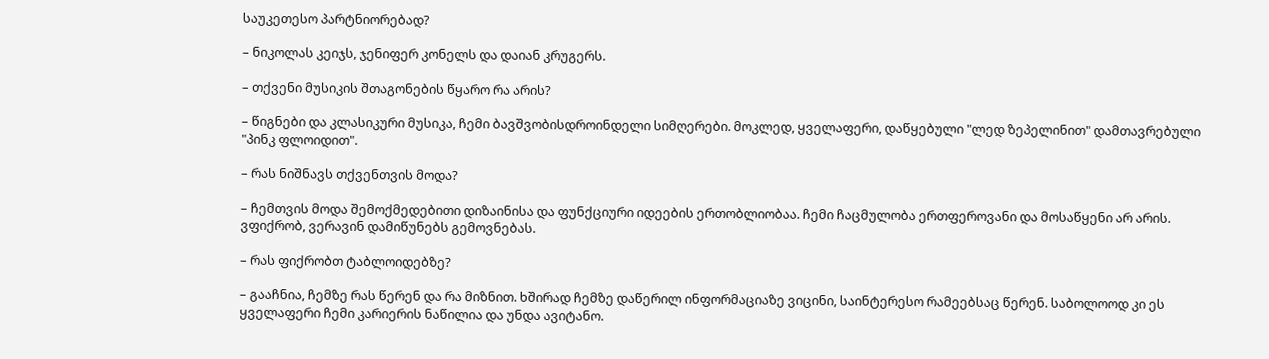საუკეთესო პარტნიორებად?

– ნიკოლას კეიჯს, ჯენიფერ კონელს და დაიან კრუგერს.

– თქვენი მუსიკის შთაგონების წყარო რა არის?

– წიგნები და კლასიკური მუსიკა, ჩემი ბავშვობისდროინდელი სიმღერები. მოკლედ, ყველაფერი, დაწყებული "ლედ ზეპელინით" დამთავრებული "პინკ ფლოიდით".

– რას ნიშნავს თქვენთვის მოდა?

– ჩემთვის მოდა შემოქმედებითი დიზაინისა და ფუნქციური იდეების ერთობლიობაა. ჩემი ჩაცმულობა ერთფეროვანი და მოსაწყენი არ არის. ვფიქრობ, ვერავინ დამიწუნებს გემოვნებას.

– რას ფიქრობთ ტაბლოიდებზე?

– გააჩნია, ჩემზე რას წერენ და რა მიზნით. ხშირად ჩემზე დაწერილ ინფორმაციაზე ვიცინი, საინტერესო რამეებსაც წერენ. საბოლოოდ კი ეს ყველაფერი ჩემი კარიერის ნაწილია და უნდა ავიტანო.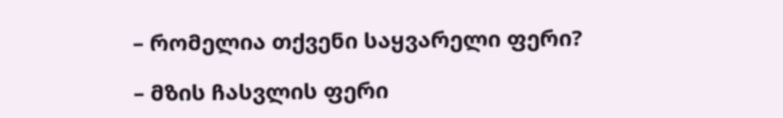– რომელია თქვენი საყვარელი ფერი?

– მზის ჩასვლის ფერი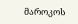მაროკოს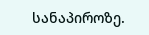სანაპიროზე.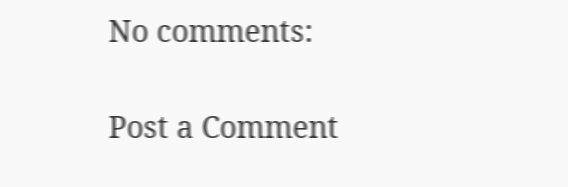No comments:

Post a Comment